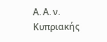Α. Α. ν. Κυπριακής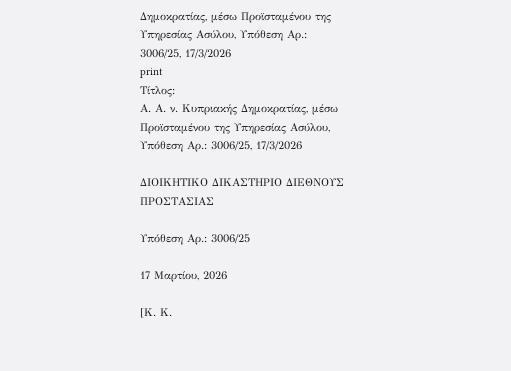Δημοκρατίας, μέσω Προϊσταμένου της Υπηρεσίας Ασύλου, Υπόθεση Αρ.: 3006/25, 17/3/2026
print
Τίτλος:
Α. Α. ν. Κυπριακής Δημοκρατίας, μέσω Προϊσταμένου της Υπηρεσίας Ασύλου, Υπόθεση Αρ.: 3006/25, 17/3/2026

ΔΙΟΙΚΗΤΙΚΟ ΔΙΚΑΣΤΗΡΙΟ ΔΙΕΘΝΟΥΣ ΠΡΟΣΤΑΣΙΑΣ

Υπόθεση Αρ.: 3006/25

17 Μαρτίου, 2026

[Κ. Κ.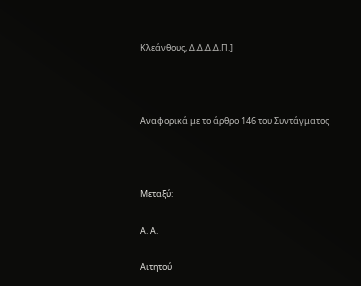Κλεάνθους, Δ.Δ.Δ.Δ.Π.]



Αναφορικά με το άρθρο 146 του Συντάγματος



Μεταξύ:

Α. Α.

Αιτητού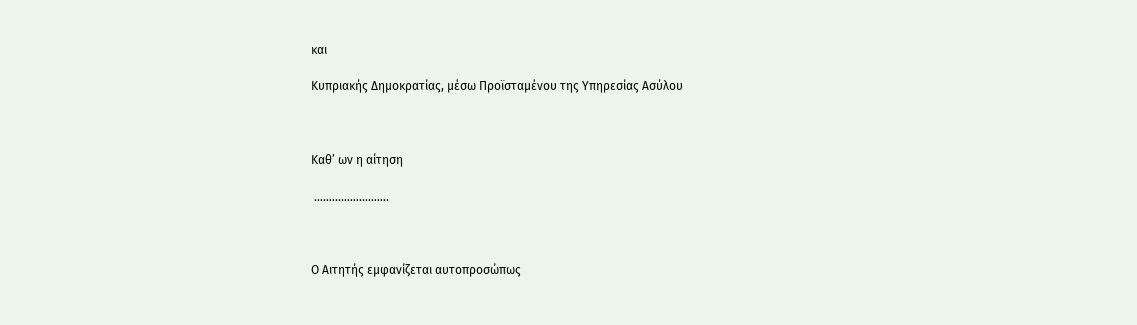και

Κυπριακής Δημοκρατίας, μέσω Προϊσταμένου της Υπηρεσίας Ασύλου



Καθ’ ων η αίτηση

 …………………….



Ο Αιτητής εμφανίζεται αυτοπροσώπως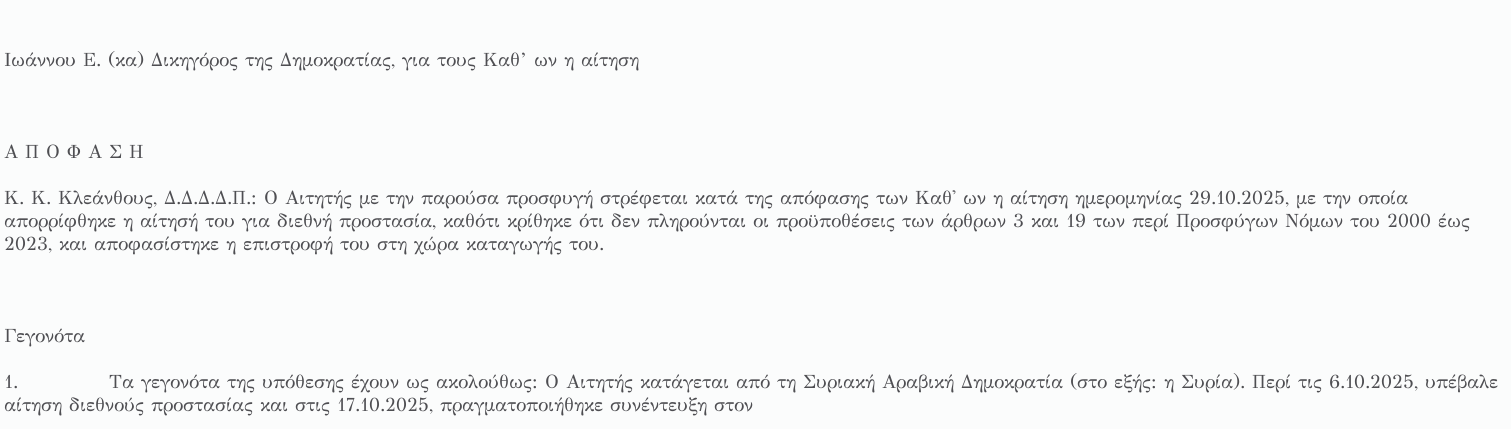Ιωάννου Ε. (κα) Δικηγόρος της Δημοκρατίας, για τους Καθ’ ων η αίτηση



Α Π Ο Φ Α Σ Η

Κ. Κ. Κλεάνθους, Δ.Δ.Δ.Δ.Π.: Ο Αιτητής με την παρούσα προσφυγή στρέφεται κατά της απόφασης των Καθ' ων η αίτηση ημερομηνίας 29.10.2025, με την οποία απορρίφθηκε η αίτησή του για διεθνή προστασία, καθότι κρίθηκε ότι δεν πληρούνται οι προϋποθέσεις των άρθρων 3 και 19 των περί Προσφύγων Νόμων του 2000 έως 2023, και αποφασίστηκε η επιστροφή του στη χώρα καταγωγής του.



Γεγονότα

1.             Τα γεγονότα της υπόθεσης έχουν ως ακολούθως: Ο Aιτητής κατάγεται από τη Συριακή Αραβική Δημοκρατία (στο εξής: η Συρία). Περί τις 6.10.2025, υπέβαλε αίτηση διεθνούς προστασίας και στις 17.10.2025, πραγματοποιήθηκε συνέντευξη στον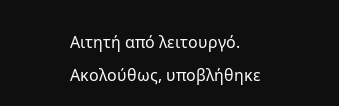Αιτητή από λειτουργό. Ακολούθως, υποβλήθηκε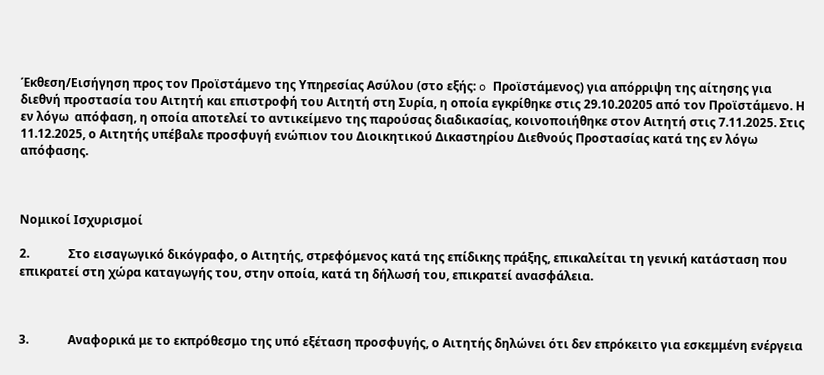Έκθεση/Εισήγηση προς τον Προϊστάμενο της Υπηρεσίας Ασύλου (στο εξής: o Προϊστάμενος) για απόρριψη της αίτησης για διεθνή προστασία του Αιτητή και επιστροφή του Αιτητή στη Συρία, η οποία εγκρίθηκε στις 29.10.20205 από τον Προϊστάμενο. Η εν λόγω  απόφαση, η οποία αποτελεί το αντικείμενο της παρούσας διαδικασίας, κοινοποιήθηκε στον Αιτητή στις 7.11.2025. Στις 11.12.2025, ο Αιτητής υπέβαλε προσφυγή ενώπιον του Διοικητικού Δικαστηρίου Διεθνούς Προστασίας κατά της εν λόγω απόφασης.



Νομικοί Ισχυρισμοί

2.             Στο εισαγωγικό δικόγραφο, ο Αιτητής, στρεφόμενος κατά της επίδικης πράξης, επικαλείται τη γενική κατάσταση που επικρατεί στη χώρα καταγωγής του, στην οποία, κατά τη δήλωσή του, επικρατεί ανασφάλεια.



3.             Αναφορικά με το εκπρόθεσμο της υπό εξέταση προσφυγής, ο Αιτητής δηλώνει ότι δεν επρόκειτο για εσκεμμένη ενέργεια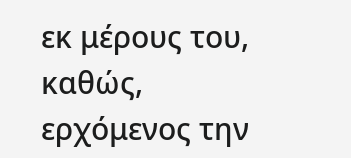εκ μέρους του, καθώς, ερχόμενος την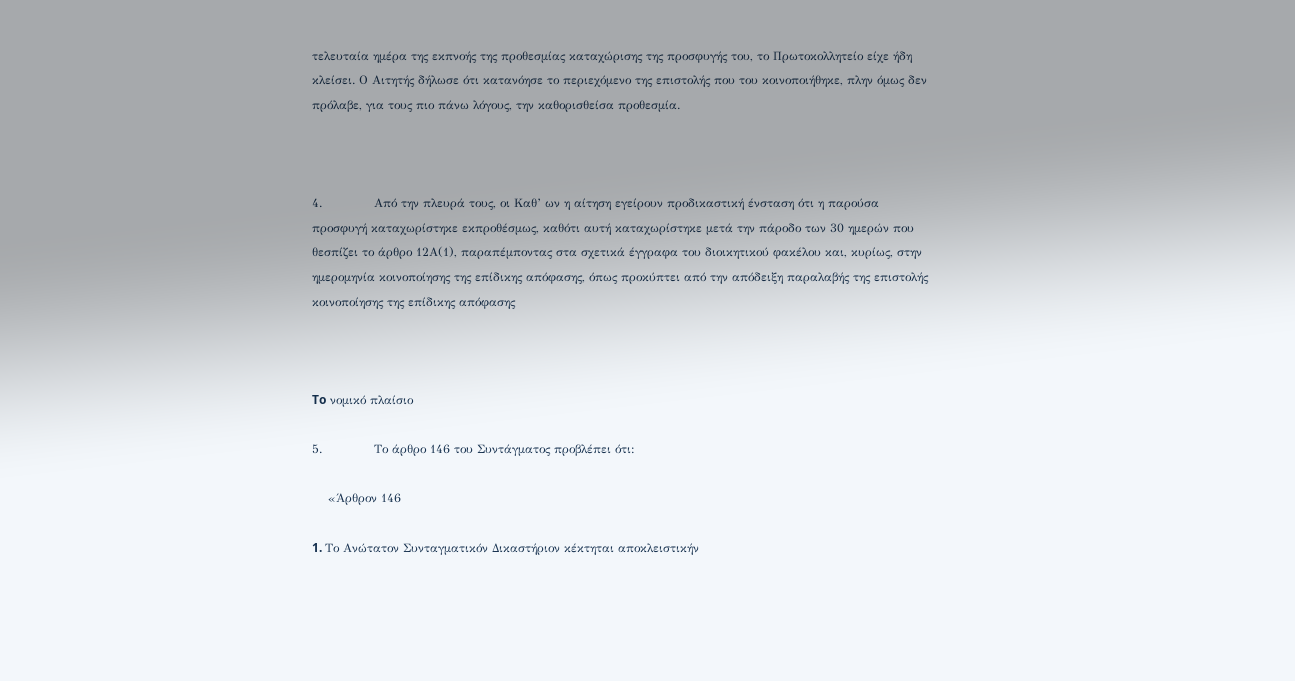τελευταία ημέρα της εκπνοής της προθεσμίας καταχώρισης της προσφυγής του, το Πρωτοκολλητείο είχε ήδη κλείσει. Ο Αιτητής δήλωσε ότι κατανόησε το περιεχόμενο της επιστολής που του κοινοποιήθηκε, πλην όμως δεν πρόλαβε, για τους πιο πάνω λόγους, την καθορισθείσα προθεσμία.



4.             Από την πλευρά τους, οι Καθ’ ων η αίτηση εγείρουν προδικαστική ένσταση ότι η παρούσα προσφυγή καταχωρίστηκε εκπροθέσμως, καθότι αυτή καταχωρίστηκε μετά την πάροδο των 30 ημερών που θεσπίζει το άρθρο 12Α(1), παραπέμποντας στα σχετικά έγγραφα του διοικητικού φακέλου και, κυρίως, στην ημερομηνία κοινοποίησης της επίδικης απόφασης, όπως προκύπτει από την απόδειξη παραλαβής της επιστολής κοινοποίησης της επίδικης απόφασης



To νομικό πλαίσιο

5.             Το άρθρο 146 του Συντάγματος προβλέπει ότι:

    «Άρθρον 146

1. Tο Aνώτατον Συνταγματικόν Δικαστήριον κέκτηται αποκλειστικήν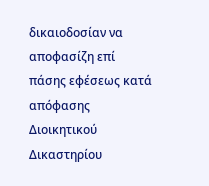δικαιοδοσίαν να αποφασίζη επί πάσης εφέσεως κατά απόφασης Διοικητικού Δικαστηρίου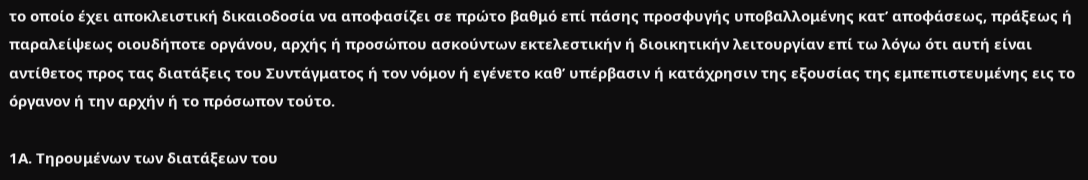το οποίο έχει αποκλειστική δικαιοδοσία να αποφασίζει σε πρώτο βαθμό επί πάσης προσφυγής υποβαλλομένης κατ’ αποφάσεως, πράξεως ή παραλείψεως οιουδήποτε οργάνου, αρχής ή προσώπου ασκούντων εκτελεστικήν ή διοικητικήν λειτουργίαν επί τω λόγω ότι αυτή είναι αντίθετος προς τας διατάξεις του Συντάγματος ή τον νόμον ή εγένετο καθ’ υπέρβασιν ή κατάχρησιν της εξουσίας της εμπεπιστευμένης εις το όργανον ή την αρχήν ή το πρόσωπον τούτο.

1Α. Τηρουμένων των διατάξεων του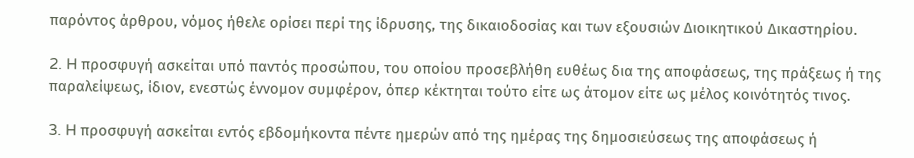παρόντος άρθρου, νόμος ήθελε ορίσει περί της ίδρυσης, της δικαιοδοσίας και των εξουσιών Διοικητικού Δικαστηρίου.

2. H προσφυγή ασκείται υπό παντός προσώπου, του οποίου προσεβλήθη ευθέως δια της αποφάσεως, της πράξεως ή της παραλείψεως, ίδιον, ενεστώς έννομον συμφέρον, όπερ κέκτηται τούτο είτε ως άτομον είτε ως μέλος κοινότητός τινος.

3. H προσφυγή ασκείται εντός εβδομήκοντα πέντε ημερών από της ημέρας της δημοσιεύσεως της αποφάσεως ή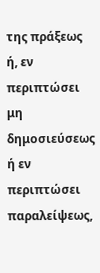της πράξεως ή, εν περιπτώσει μη δημοσιεύσεως ή εν περιπτώσει παραλείψεως,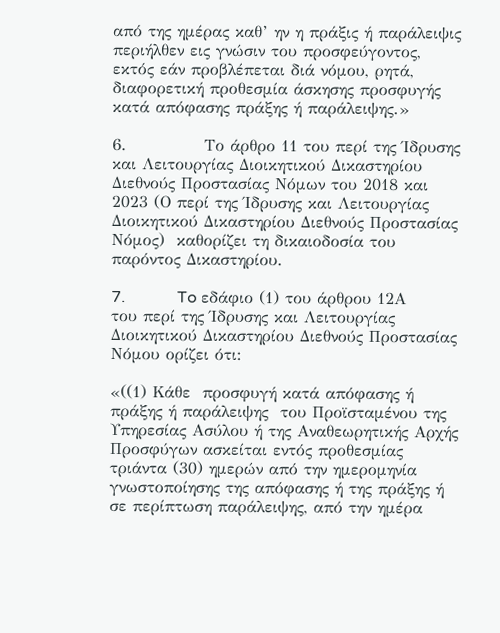από της ημέρας καθ’ ην η πράξις ή παράλειψις περιήλθεν εις γνώσιν του προσφεύγοντος, εκτός εάν προβλέπεται διά νόμου, ρητά, διαφορετική προθεσμία άσκησης προσφυγής κατά απόφασης πράξης ή παράλειψης.»

6.             Το άρθρο 11 του περί της Ίδρυσης και Λειτουργίας Διοικητικού Δικαστηρίου Διεθνούς Προστασίας Νόμων του 2018 και 2023 (Ο περί της Ίδρυσης και Λειτουργίας Διοικητικού Δικαστηρίου Διεθνούς Προστασίας Νόμος)  καθορίζει τη δικαιοδοσία του παρόντος Δικαστηρίου.

7.             To εδάφιο (1) του άρθρου 12Α του περί της Ίδρυσης και Λειτουργίας Διοικητικού Δικαστηρίου Διεθνούς Προστασίας Νόμου ορίζει ότι:

«((1) Κάθε  προσφυγή κατά απόφασης ή πράξης ή παράλειψης  του Προϊσταμένου της Υπηρεσίας Ασύλου ή της Αναθεωρητικής Αρχής Προσφύγων ασκείται εντός προθεσμίας τριάντα (30) ημερών από την ημερομηνία γνωστοποίησης της απόφασης ή της πράξης ή σε περίπτωση παράλειψης, από την ημέρα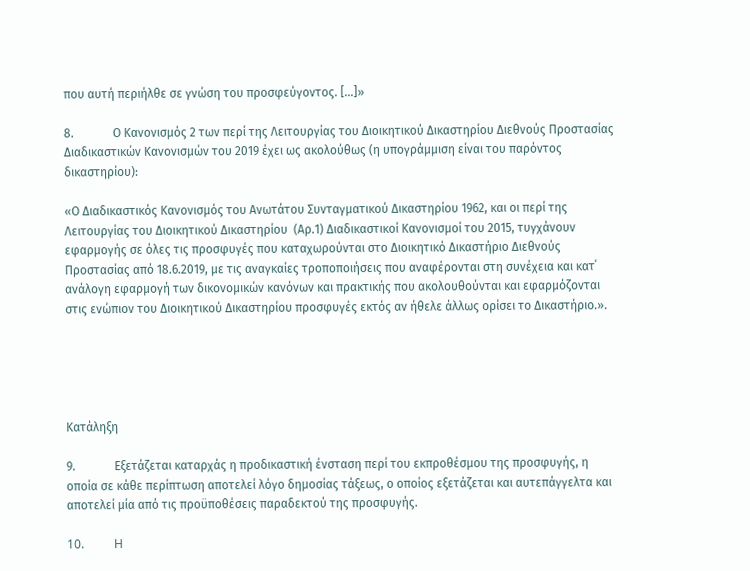που αυτή περιήλθε σε γνώση του προσφεύγοντος. […]»

8.             Ο Κανονισμός 2 των περί της Λειτουργίας του Διοικητικού Δικαστηρίου Διεθνούς Προστασίας Διαδικαστικών Κανονισμών του 2019 έχει ως ακολούθως (η υπογράμμιση είναι του παρόντος δικαστηρίου):

«Ο Διαδικαστικός Κανονισμός του Ανωτάτου Συνταγματικού Δικαστηρίου 1962, και οι περί της Λειτουργίας του Διοικητικού Δικαστηρίου  (Αρ.1) Διαδικαστικοί Κανονισμοί του 2015, τυγχάνουν εφαρμογής σε όλες τις προσφυγές που καταχωρούνται στο Διοικητικό Δικαστήριο Διεθνούς Προστασίας από 18.6.2019, με τις αναγκαίες τροποποιήσεις που αναφέρονται στη συνέχεια και κατ΄ ανάλογη εφαρμογή των δικονομικών κανόνων και πρακτικής που ακολουθούνται και εφαρμόζονται στις ενώπιον του Διοικητικού Δικαστηρίου προσφυγές εκτός αν ήθελε άλλως ορίσει το Δικαστήριο.».





Κατάληξη

9.             Εξετάζεται καταρχάς η προδικαστική ένσταση περί του εκπροθέσμου της προσφυγής, η οποία σε κάθε περίπτωση αποτελεί λόγο δημοσίας τάξεως, ο οποίος εξετάζεται και αυτεπάγγελτα και αποτελεί μία από τις προϋποθέσεις παραδεκτού της προσφυγής.

10.          H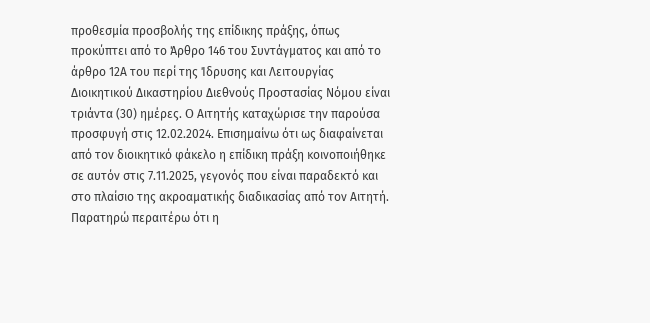προθεσμία προσβολής της επίδικης πράξης, όπως προκύπτει από το Άρθρο 146 του Συντάγματος και από το άρθρο 12Α του περί της Ίδρυσης και Λειτουργίας Διοικητικού Δικαστηρίου Διεθνούς Προστασίας Νόμου είναι τριάντα (30) ημέρες. O Αιτητής καταχώρισε την παρούσα προσφυγή στις 12.02.2024. Επισημαίνω ότι ως διαφαίνεται από τον διοικητικό φάκελο η επίδικη πράξη κοινοποιήθηκε σε αυτόν στις 7.11.2025, γεγονός που είναι παραδεκτό και στο πλαίσιο της ακροαματικής διαδικασίας από τον Αιτητή. Παρατηρώ περαιτέρω ότι η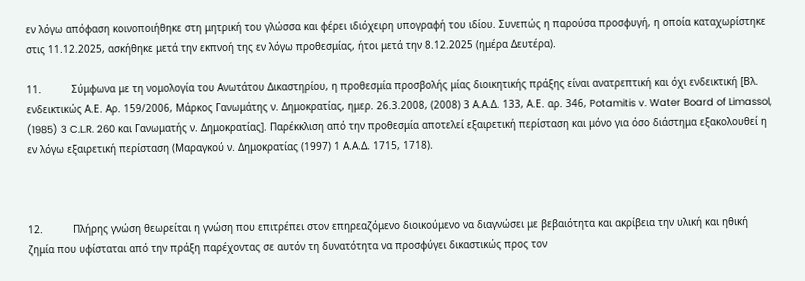εν λόγω απόφαση κοινοποιήθηκε στη μητρική του γλώσσα και φέρει ιδιόχειρη υπογραφή του ιδίου. Συνεπώς η παρούσα προσφυγή, η οποία καταχωρίστηκε στις 11.12.2025, ασκήθηκε μετά την εκπνοή της εν λόγω προθεσμίας, ήτοι μετά την 8.12.2025 (ημέρα Δευτέρα).

11.          Σύμφωνα με τη νομολογία του Ανωτάτου Δικαστηρίου, η προθεσμία προσβολής μίας διοικητικής πράξης είναι ανατρεπτική και όχι ενδεικτική [Βλ. ενδεικτικώς Α.Ε. Αρ. 159/2006, Μάρκος Γανωμάτης ν. Δημοκρατίας, ημερ. 26.3.2008, (2008) 3 Α.Α.Δ. 133, Α.Ε. αρ. 346, Potamitis v. Water Board of Limassol, (1985) 3 C.L.R. 260 και Γανωματής ν. Δημοκρατίας]. Παρέκκλιση από την προθεσμία αποτελεί εξαιρετική περίσταση και μόνο για όσο διάστημα εξακολουθεί η εν λόγω εξαιρετική περίσταση (Μαραγκού ν. Δημοκρατίας (1997) 1 Α.Α.Δ. 1715, 1718).



12.          Πλήρης γνώση θεωρείται η γνώση που επιτρέπει στον επηρεαζόμενο διοικούμενο να διαγνώσει με βεβαιότητα και ακρίβεια την υλική και ηθική ζημία που υφίσταται από την πράξη παρέχοντας σε αυτόν τη δυνατότητα να προσφύγει δικαστικώς προς τον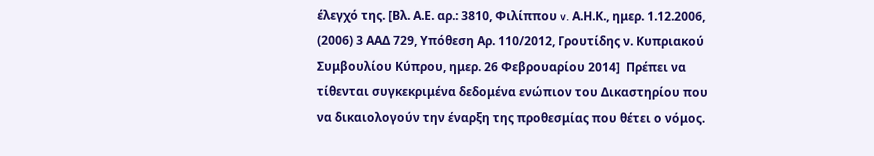έλεγχό της. [Βλ. Α.Ε. αρ.: 3810, Φιλίππου v. Α.Η.Κ., ημερ. 1.12.2006, (2006) 3 ΑΑΔ 729, Υπόθεση Αρ. 110/2012, Γρουτίδης ν. Κυπριακού Συμβουλίου Κύπρου, ημερ. 26 Φεβρουαρίου 2014]  Πρέπει να τίθενται συγκεκριμένα δεδομένα ενώπιον του Δικαστηρίου που να δικαιολογούν την έναρξη της προθεσμίας που θέτει ο νόμος.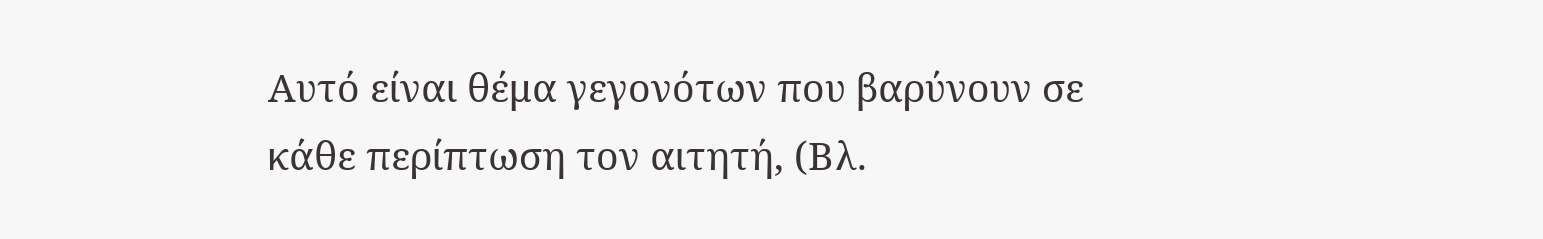Αυτό είναι θέμα γεγονότων που βαρύνουν σε κάθε περίπτωση τον αιτητή, (Βλ.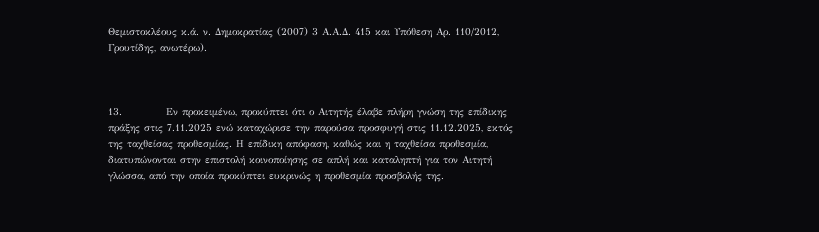Θεμιστοκλέους κ.ά. ν. Δημοκρατίας (2007) 3 Α.Α.Δ. 415 και Υπόθεση Αρ. 110/2012, Γρουτίδης, ανωτέρω).



13.           Εν προκειμένω, προκύπτει ότι ο Αιτητής έλαβε πλήρη γνώση της επίδικης πράξης στις 7.11.2025 ενώ καταχώρισε την παρούσα προσφυγή στις 11.12.2025, εκτός της ταχθείσας προθεσμίας. Η επίδικη απόφαση, καθώς και η ταχθείσα προθεσμία, διατυπώνονται στην επιστολή κοινοποίησης σε απλή και καταληπτή για τον Αιτητή γλώσσα, από την οποία προκύπτει ευκρινώς η προθεσμία προσβολής της.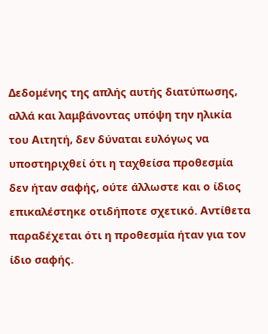Δεδομένης της απλής αυτής διατύπωσης, αλλά και λαμβάνοντας υπόψη την ηλικία του Αιτητή, δεν δύναται ευλόγως να υποστηριχθεί ότι η ταχθείσα προθεσμία δεν ήταν σαφής, ούτε άλλωστε και ο ίδιος επικαλέστηκε οτιδήποτε σχετικό. Αντίθετα παραδέχεται ότι η προθεσμία ήταν για τον ίδιο σαφής.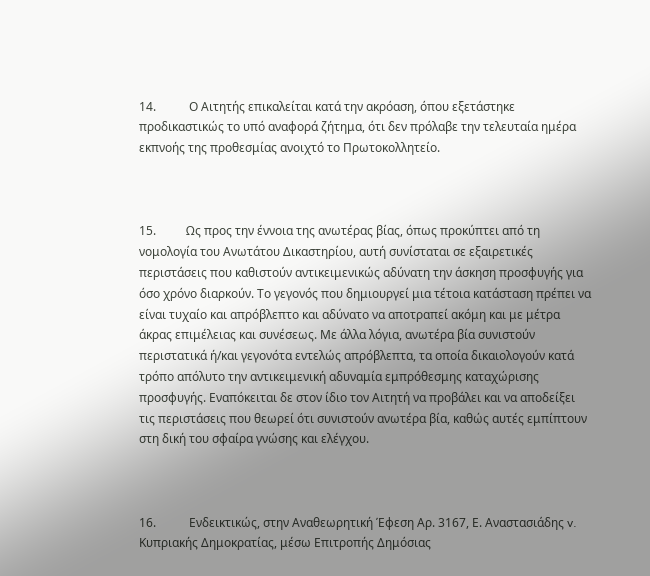14.           Ο Αιτητής επικαλείται κατά την ακρόαση, όπου εξετάστηκε προδικαστικώς το υπό αναφορά ζήτημα, ότι δεν πρόλαβε την τελευταία ημέρα εκπνοής της προθεσμίας ανοιχτό το Πρωτοκολλητείο.



15.          Ως προς την έννοια της ανωτέρας βίας, όπως προκύπτει από τη νομολογία του Ανωτάτου Δικαστηρίου, αυτή συνίσταται σε εξαιρετικές περιστάσεις που καθιστούν αντικειμενικώς αδύνατη την άσκηση προσφυγής για όσο χρόνο διαρκούν. Το γεγονός που δημιουργεί μια τέτοια κατάσταση πρέπει να είναι τυχαίο και απρόβλεπτο και αδύνατο να αποτραπεί ακόμη και με μέτρα άκρας επιμέλειας και συνέσεως. Με άλλα λόγια, ανωτέρα βία συνιστούν περιστατικά ή/και γεγονότα εντελώς απρόβλεπτα, τα οποία δικαιολογούν κατά τρόπο απόλυτο την αντικειμενική αδυναμία εμπρόθεσμης καταχώρισης προσφυγής. Εναπόκειται δε στον ίδιο τον Αιτητή να προβάλει και να αποδείξει τις περιστάσεις που θεωρεί ότι συνιστούν ανωτέρα βία, καθώς αυτές εμπίπτουν στη δική του σφαίρα γνώσης και ελέγχου.



16.           Ενδεικτικώς, στην Αναθεωρητική Έφεση Αρ. 3167, Ε. Αναστασιάδης v. Κυπριακής Δημοκρατίας, μέσω Επιτροπής Δημόσιας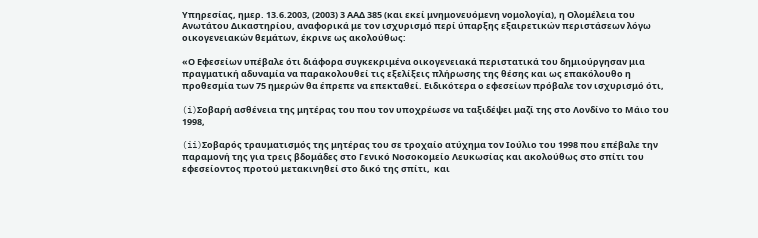Υπηρεσίας, ημερ. 13.6.2003, (2003) 3 ΑΑΔ 385 (και εκεί μνημονευόμενη νομολογία), η Ολομέλεια του Ανωτάτου Δικαστηρίου, αναφορικά με τον ισχυρισμό περί ύπαρξης εξαιρετικών περιστάσεων λόγω οικογενειακών θεμάτων, έκρινε ως ακολούθως:

«Ο Εφεσείων υπέβαλε ότι διάφορα συγκεκριμένα οικογενειακά περιστατικά του δημιούργησαν μια πραγματική αδυναμία να παρακολουθεί τις εξελίξεις πλήρωσης της θέσης και ως επακόλουθο η προθεσμία των 75 ημερών θα έπρεπε να επεκταθεί. Ειδικότερα ο εφεσείων πρόβαλε τον ισχυρισμό ότι,

(i)Σοβαρή ασθένεια της μητέρας του που τον υποχρέωσε να ταξιδέψει μαζί της στο Λονδίνο το Μάιο του 1998,

(ii)Σοβαρός τραυματισμός της μητέρας του σε τροχαίο ατύχημα τον Ιούλιο του 1998 που επέβαλε την παραμονή της για τρεις βδομάδες στο Γενικό Νοσοκομείο Λευκωσίας και ακολούθως στο σπίτι του εφεσείοντος προτού μετακινηθεί στο δικό της σπίτι,  και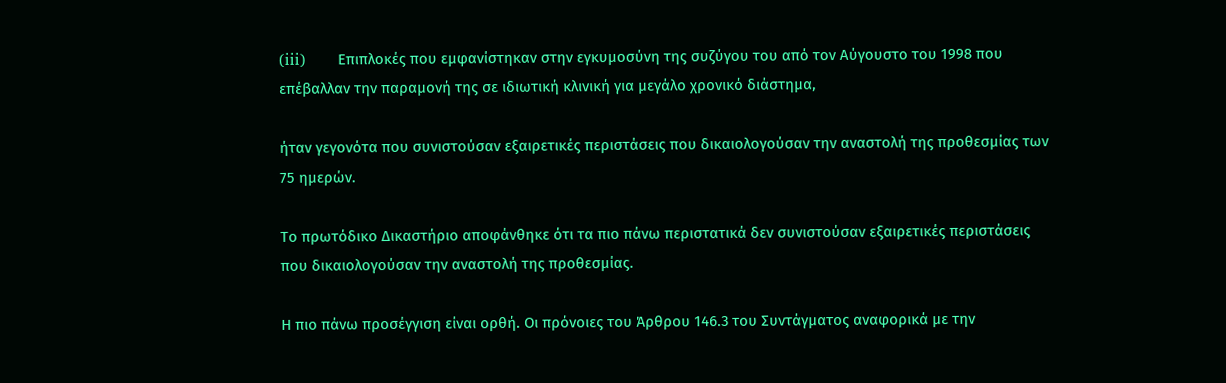(iii)        Επιπλοκές που εμφανίστηκαν στην εγκυμοσύνη της συζύγου του από τον Αύγουστο του 1998 που επέβαλλαν την παραμονή της σε ιδιωτική κλινική για μεγάλο χρονικό διάστημα,

ήταν γεγονότα που συνιστούσαν εξαιρετικές περιστάσεις που δικαιολογούσαν την αναστολή της προθεσμίας των 75 ημερών.

Το πρωτόδικο Δικαστήριο αποφάνθηκε ότι τα πιο πάνω περιστατικά δεν συνιστούσαν εξαιρετικές περιστάσεις που δικαιολογούσαν την αναστολή της προθεσμίας.

Η πιο πάνω προσέγγιση είναι ορθή. Οι πρόνοιες του Άρθρου 146.3 του Συντάγματος αναφορικά με την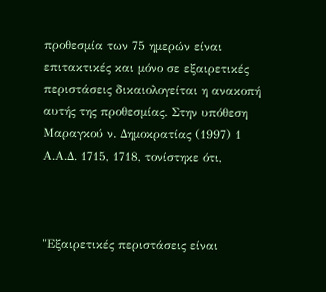προθεσμία των 75 ημερών είναι επιτακτικές και μόνο σε εξαιρετικές περιστάσεις δικαιολογείται η ανακοπή αυτής της προθεσμίας. Στην υπόθεση Μαραγκού ν. Δημοκρατίας (1997) 1 Α.Α.Δ. 1715, 1718, τονίστηκε ότι,



"Εξαιρετικές περιστάσεις είναι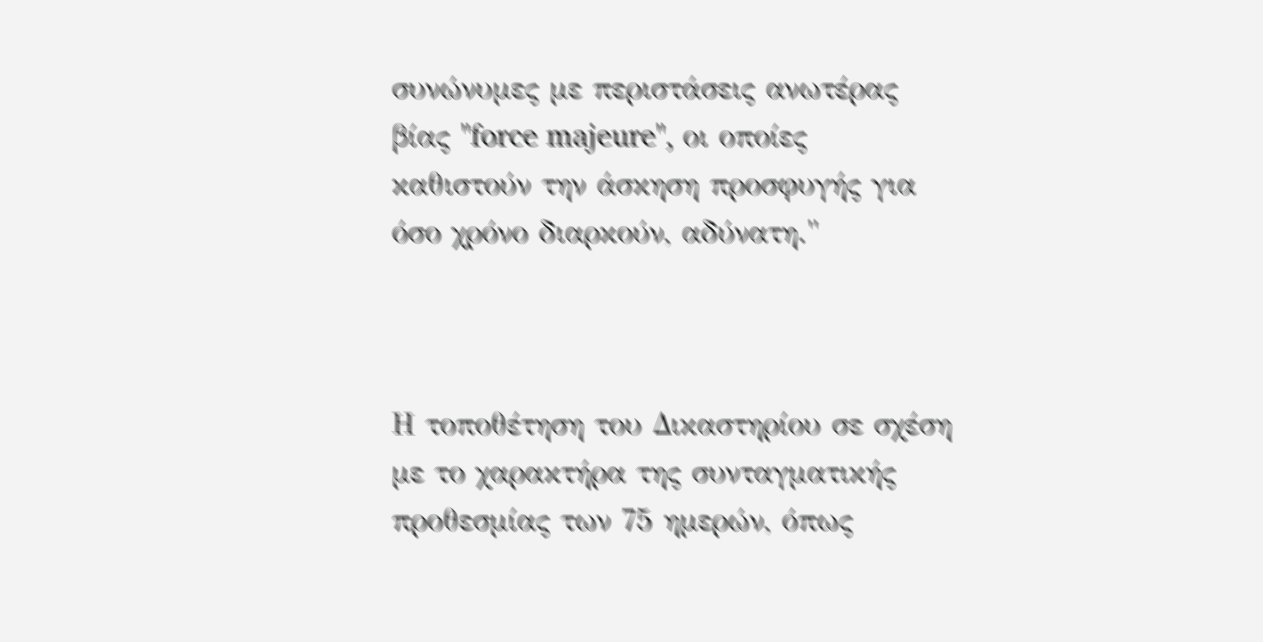συνώνυμες με περιστάσεις ανωτέρας βίας "force majeure", οι οποίες καθιστούν την άσκηση προσφυγής για όσο χρόνο διαρκούν, αδύνατη."



Η τοποθέτηση του Δικαστηρίου σε σχέση με το χαρακτήρα της συνταγματικής προθεσμίας των 75 ημερών, όπως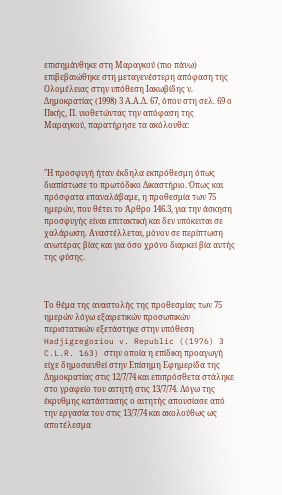επισημάνθηκε στη Μαραγκού (πιο πάνω) επιβεβαιώθηκε στη μεταγενέστερη απόφαση της Ολομέλειας στην υπόθεση Ιακωβίδης ν. Δημοκρατίας (1998) 3 Α.Α.Δ. 67, όπου στη σελ. 69 ο Πικής, Π. υιοθετώντας την απόφαση της Μαραγκού, παρατήρησε τα ακόλουθα:



"Η προσφυγή ήταν έκδηλα εκπρόθεσμη όπως διαπίστωσε το πρωτόδικο Δικαστήριο. Όπως και πρόσφατα επαναλάβαμε, η προθεσμία των 75 ημερών, που θέτει το Άρθρο 146.3, για την άσκηση προσφυγής είναι επιτακτική και δεν υπόκειται σε χαλάρωση. Αναστέλλεται, μόνον σε περίπτωση ανωτέρας βίας και για όσο χρόνο διαρκεί βία αυτής της φύσης.



Το θέμα της αναστολής της προθεσμίας των 75 ημερών λόγω εξαιρετικών προσωπικών περιστατικών εξετάστηκε στην υπόθεση Hadjigregoriou v. Republic ((1976) 3 C.L.R. 163) στην οποία η επίδικη προαγωγή είχε δημοσιευθεί στην Επίσημη Εφημερίδα της Δημοκρατίας στις 12/7/74 και επιπρόσθετα στάληκε στο γραφείο του αιτητή στις 13/7/74. Λόγω της έκρυθμης κατάστασης ο αιτητής απουσίασε από την εργασία του στις 13/7/74 και ακολούθως ως αποτέλεσμα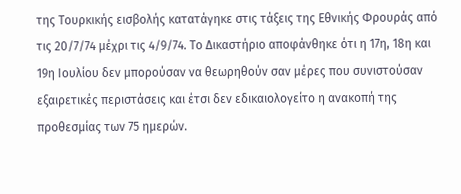της Τουρκικής εισβολής κατατάγηκε στις τάξεις της Εθνικής Φρουράς από τις 20/7/74 μέχρι τις 4/9/74. Το Δικαστήριο αποφάνθηκε ότι η 17η, 18η και 19η Ιουλίου δεν μπορούσαν να θεωρηθούν σαν μέρες που συνιστούσαν εξαιρετικές περιστάσεις και έτσι δεν εδικαιολογείτο η ανακοπή της προθεσμίας των 75 ημερών.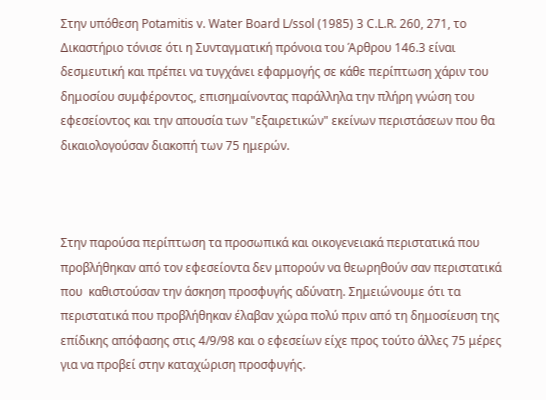Στην υπόθεση Potamitis v. Water Board L/ssol (1985) 3 C.L.R. 260, 271, το Δικαστήριο τόνισε ότι η Συνταγματική πρόνοια του Άρθρου 146.3 είναι δεσμευτική και πρέπει να τυγχάνει εφαρμογής σε κάθε περίπτωση χάριν του δημοσίου συμφέροντος, επισημαίνοντας παράλληλα την πλήρη γνώση του εφεσείοντος και την απουσία των "εξαιρετικών" εκείνων περιστάσεων που θα δικαιολογούσαν διακοπή των 75 ημερών.



Στην παρούσα περίπτωση τα προσωπικά και οικογενειακά περιστατικά που προβλήθηκαν από τον εφεσείοντα δεν μπορούν να θεωρηθούν σαν περιστατικά που  καθιστούσαν την άσκηση προσφυγής αδύνατη. Σημειώνουμε ότι τα περιστατικά που προβλήθηκαν έλαβαν χώρα πολύ πριν από τη δημοσίευση της επίδικης απόφασης στις 4/9/98 και ο εφεσείων είχε προς τούτο άλλες 75 μέρες για να προβεί στην καταχώριση προσφυγής.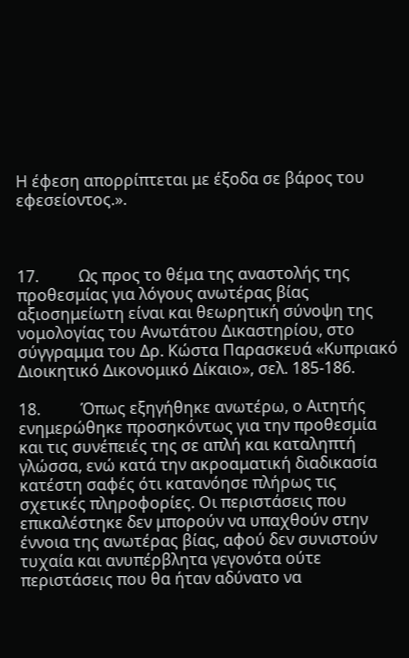Η έφεση απορρίπτεται με έξοδα σε βάρος του εφεσείοντος.».



17.          Ως προς το θέμα της αναστολής της προθεσμίας για λόγους ανωτέρας βίας αξιοσημείωτη είναι και θεωρητική σύνοψη της νομολογίας του Ανωτάτου Δικαστηρίου, στο σύγγραμμα του Δρ. Κώστα Παρασκευά «Κυπριακό Διοικητικό Δικονομικό Δίκαιο», σελ. 185-186.

18.          Όπως εξηγήθηκε ανωτέρω, ο Αιτητής ενημερώθηκε προσηκόντως για την προθεσμία και τις συνέπειές της σε απλή και καταληπτή γλώσσα, ενώ κατά την ακροαματική διαδικασία κατέστη σαφές ότι κατανόησε πλήρως τις σχετικές πληροφορίες. Οι περιστάσεις που επικαλέστηκε δεν μπορούν να υπαχθούν στην έννοια της ανωτέρας βίας, αφού δεν συνιστούν τυχαία και ανυπέρβλητα γεγονότα ούτε περιστάσεις που θα ήταν αδύνατο να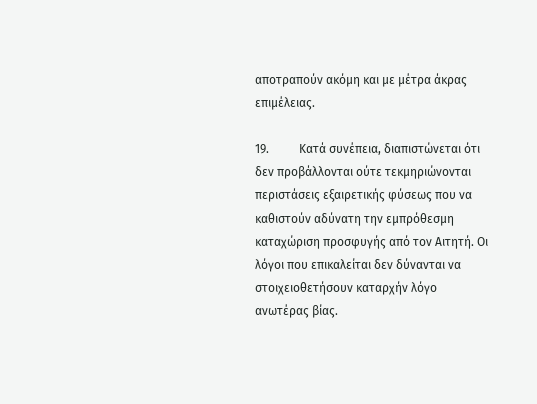αποτραπούν ακόμη και με μέτρα άκρας επιμέλειας.

19.          Κατά συνέπεια, διαπιστώνεται ότι δεν προβάλλονται ούτε τεκμηριώνονται περιστάσεις εξαιρετικής φύσεως που να καθιστούν αδύνατη την εμπρόθεσμη καταχώριση προσφυγής από τον Αιτητή. Οι λόγοι που επικαλείται δεν δύνανται να στοιχειοθετήσουν καταρχήν λόγο ανωτέρας βίας.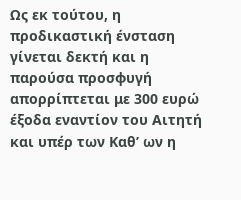Ως εκ τούτου, η προδικαστική ένσταση γίνεται δεκτή και η παρούσα προσφυγή απορρίπτεται με 300 ευρώ έξοδα εναντίον του Αιτητή και υπέρ των Καθ’ ων η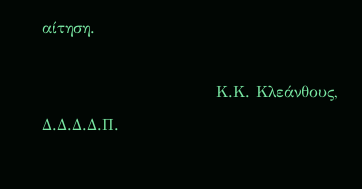αίτηση.

                             Κ.Κ. Κλεάνθους, Δ.Δ.Δ.Δ.Π.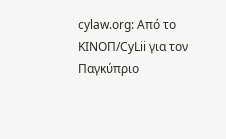cylaw.org: Από το ΚΙΝOΠ/CyLii για τον Παγκύπριο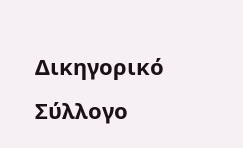Δικηγορικό Σύλλογο